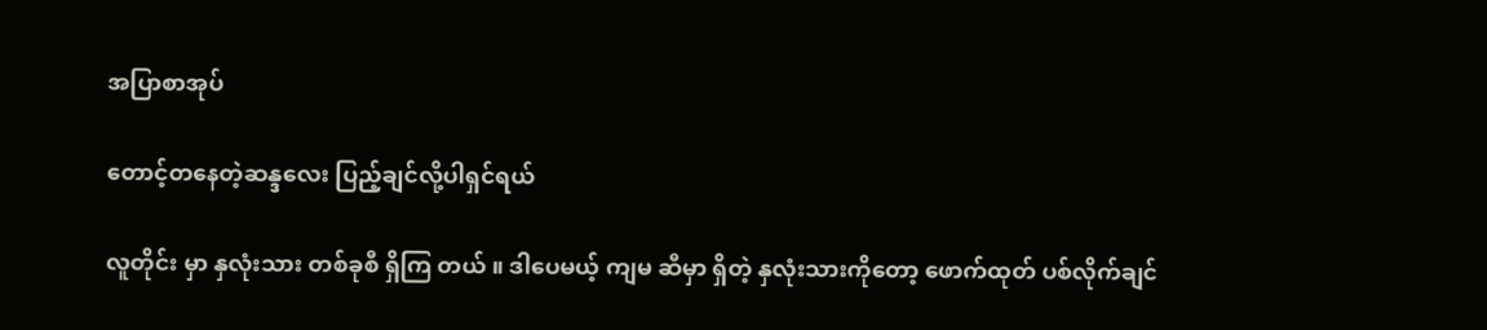အပြာစာအုပ်

တောင့်တနေတဲ့ဆန္ဒလေး ပြည့်ချင်လို့ပါရှင်ရယ်

လူတိုင်း မှာ နှလုံးသား တစ်ခုစီ ရှိကြ တယ် ။ ဒါပေမယ့် ကျမ ဆီမှာ ရှိတဲ့ နှလုံးသားကိုတော့ ဖောက်ထုတ် ပစ်လိုက်ချင်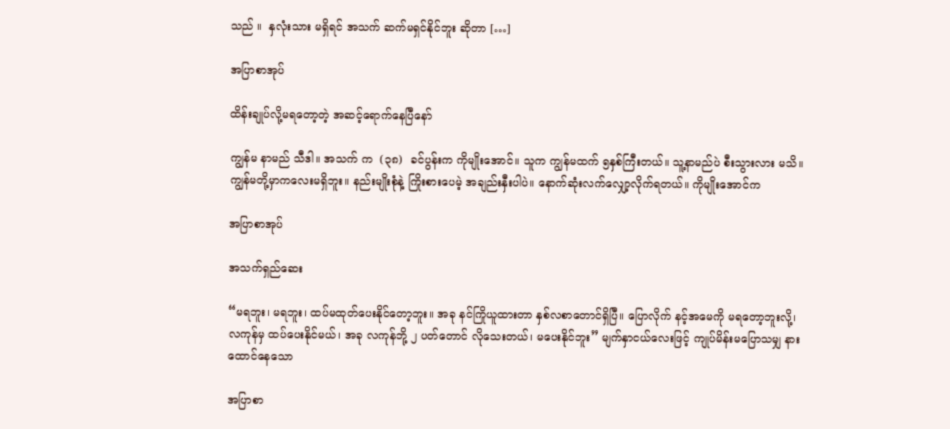သည် ။  နှလုံးသား မရှိရင် အသက် ဆက်မရှင်နိုင်ဘူး ဆိုတာ […]

အပြာစာအုပ်

ထိန်းချုပ်လို့မရတော့တဲ့ အဆင့်ရောက်နေပြီနော်

ကျွန်မ နာမည် သီဒါ။ အသက် က  (၃၈)  ခင်ပွန်းက ကိုမျိုးအောင်။ သူက ကျွန်မထက် ၅နှစ်ကြီးတယ်။ သူ့နာမည်ပဲ စီးသွားလား မသိ။ ကျွန်မတို့မှာကလေးမရှိဘူး။ နည်းမျိုးစုံနဲ့ ကြိုးစားပေမဲ့ အချည်းနှီးပါပဲ။ နောက်ဆုံးလက်လျှော့လိုက်ရတယ်။ ကိုမျိုးအောင်က

အပြာစာအုပ်

အသက်ရှည်ဆေး

“မရဘူး၊ မရဘူး၊ ထပ်မထုတ်ပေးနိုင်တော့ဘူး။ အခု နင်ကြိုယူထားတာ နှစ်လစာတောင်ရှိပြီ။ ပြောလိုက် နင့်အမေကို မရတော့ဘူးလို့၊ လကုန်မှ ထပ်ပေးနိုင်မယ်၊ အခု လကုန်ဘို့ ၂ ပတ်တောင် လိုသေးတယ်၊ မပေးနိုင်ဘူး” မျက်နှာငယ်လေးဖြင့် ကျုပ်မိန်းမပြောသမျှ နားထောင်နေသော

အပြာစာ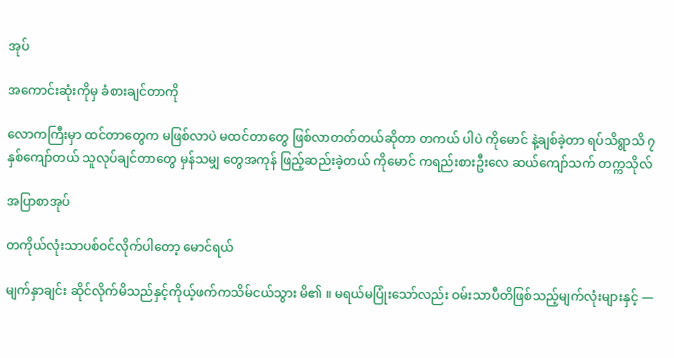အုပ်

အကောင်းဆုံးကိုမှ ခံစားချင်တာကို

လောကကြီးမှာ ထင်တာတွေက မဖြစ်လာပဲ မထင်တာတွေ ဖြစ်လာတတ်တယ်ဆိုတာ တကယ် ပါပဲ ကိုမောင် နဲ့ချစ်ခဲ့တာ ရပ်သိရွာသိ ၇ နှစ်ကျော်တယ် သူလုပ်ချင်တာတွေ မှန်သမျှ တွေအကုန် ဖြည့်ဆည်းခဲ့တယ် ကိုမောင် ကရည်းစားဦးလေ ဆယ်ကျော်သက် တက္ကသိုလ်

အပြာစာအုပ်

တကိုယ်လုံးသာပစ်ဝင်လိုက်ပါတော့ မောင်ရယ်

မျက်နှာချင်း ဆိုင်လိုက်မိသည်နှင့်ကိုယ့်ဖက်ကသိမ်ငယ်သွား မိ၏ ။ မရယ်မပြုံးသော်လည်း ဝမ်းသာပီတိဖြစ်သည့်မျက်လုံးများနှင့် —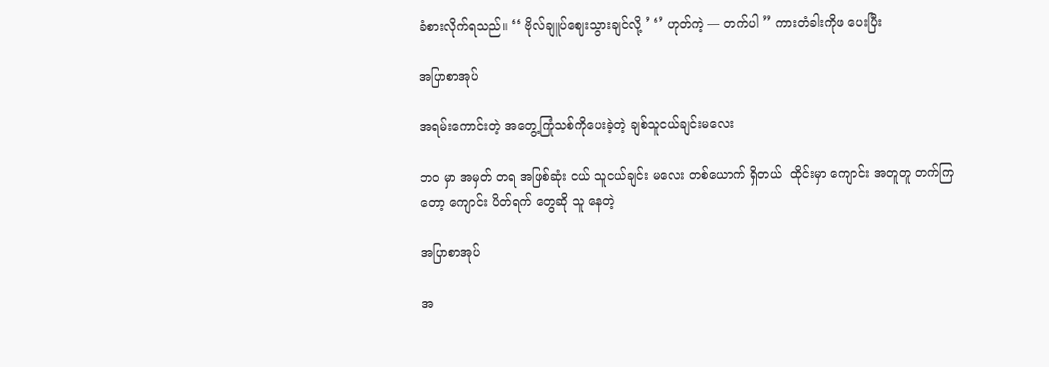ခံစားလိုက်ရသည်။ ‘‘ ဗိုလ်ချူပ်ဈေးသွားချင်လို့ ’ ‘’ ဟုတ်ကဲ့ — တက်ပါ ’’ ကားတံခါးကိုဖ ပေးပြီး

အပြာစာအုပ်

အရမ်းကောင်းတဲ့ အတွေ့ကြုံသစ်ကိုပေးခဲ့တဲ့ ချစ်သူငယ်ချင်းမလေး

ဘဝ မှာ အမှတ် တရ အဖြစ်ဆုံး ငယ် သူငယ်ချင်း မလေး တစ်ယောက် ရှိတယ်  ထိုင်းမှာ ကျောင်း အတူတူ တက်ကြ တော့ ကျောင်း ပိတ်ရက် တွေဆို သူ နေတဲ့

အပြာစာအုပ်

အ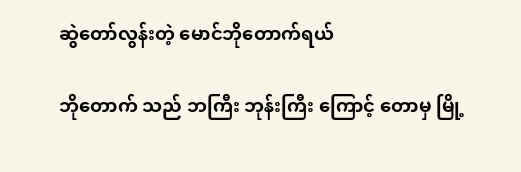ဆွဲတော်လွန်းတဲ့ မောင်ဘိုတောက်ရယ်

ဘိုတောက် သည် ဘကြီး ဘုန်းကြီး ကြောင့် တောမှ မြို့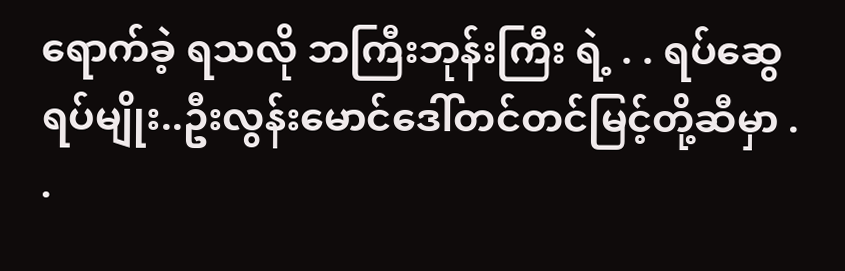ရောက်ခဲ့ ရသလို ဘကြီးဘုန်းကြီး ရဲ့ . . ရပ်ဆွေ ရပ်မျိုး..ဦးလွန်းမောင်ဒေါ်တင်တင်မြင့်တို့ဆီမှာ . .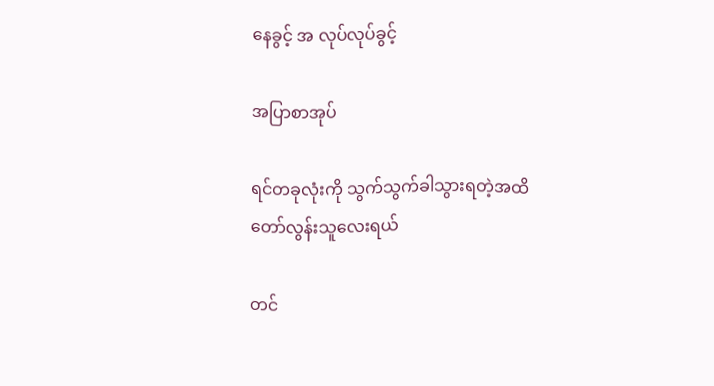နေခွင့် အ လုပ်လုပ်ခွင့်

အပြာစာအုပ်

ရင်တခုလုံးကို သွက်သွက်ခါသွားရတဲ့အထိ တော်လွန်းသူလေးရယ်

တင်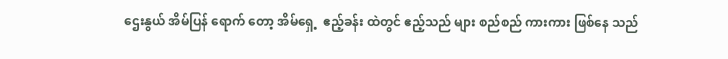ဌေးနွယ် အိမ်ပြန် ရောက် တော့ အိမ်ရှေ့  ဧည့်ခန်း ထဲတွင် ဧည့်သည် များ စည်စည် ကားကား ဖြစ်နေ သည်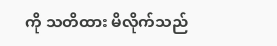ကို သတိထား မိလိုက်သည်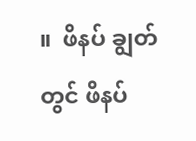။  ဖိနပ် ချွတ်တွင် ဖိနပ်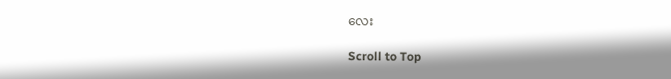လေး

Scroll to Top